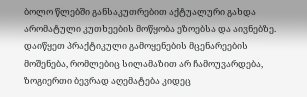ბოლო წლებში განსაკუთრებით აქტუალური გახდა არომატული კუთხეების მოწყობა ეზოებსა და აივნებზე. დაიწყეთ პრაქტიკული გამოყენების მცენარეების მოშენება, რომლებიც სილამაზით არ ჩამოუვარდება, ზოგიერთი ბევრად აღემატება კიდეც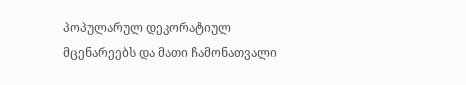პოპულარულ დეკორატიულ მცენარეებს და მათი ჩამონათვალი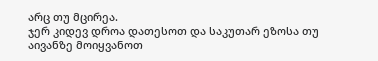არც თუ მცირეა.
ჯერ კიდევ დროა დათესოთ და საკუთარ ეზოსა თუ აივანზე მოიყვანოთ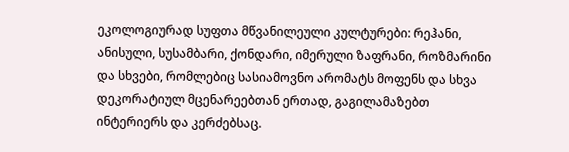ეკოლოგიურად სუფთა მწვანილეული კულტურები: რეჰანი, ანისული, სუსამბარი, ქონდარი, იმერული ზაფრანი, როზმარინი და სხვები, რომლებიც სასიამოვნო არომატს მოფენს და სხვა დეკორატიულ მცენარეებთან ერთად, გაგილამაზებთ ინტერიერს და კერძებსაც.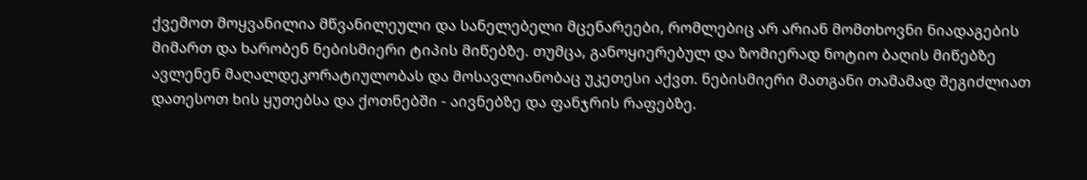ქვემოთ მოყვანილია მწვანილეული და სანელებელი მცენარეები, რომლებიც არ არიან მომთხოვნი ნიადაგების მიმართ და ხარობენ ნებისმიერი ტიპის მიწებზე. თუმცა, განოყიერებულ და ზომიერად ნოტიო ბაღის მიწებზე ავლენენ მაღალდეკორატიულობას და მოსავლიანობაც უკეთესი აქვთ. ნებისმიერი მათგანი თამამად შეგიძლიათ დათესოთ ხის ყუთებსა და ქოთნებში - აივნებზე და ფანჯრის რაფებზე.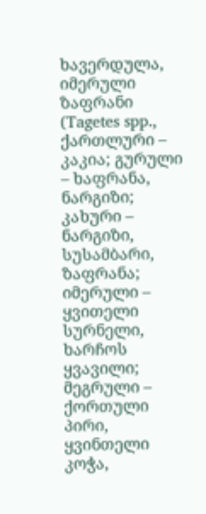ხავერდულა, იმერული ზაფრანი (Tagetes spp., ქართლური – კაკია; გურული – ხაფრანა, ნარგიზი;
კახური – ნარგიზი, სუსამბარი, ზაფრანა; იმერული – ყვითელი სურნელი, ხარჩოს ყვავილი;
მეგრული – ქორთული პირი, ყვინთელი კოჭა,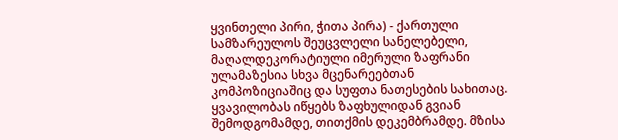ყვინთელი პირი, ჭითა პირა) - ქართული სამზარეულოს შეუცვლელი სანელებელი, მაღალდეკორატიული იმერული ზაფრანი ულამაზესია სხვა მცენარეებთან კომპოზიციაშიც და სუფთა ნათესების სახითაც. ყვავილობას იწყებს ზაფხულიდან გვიან შემოდგომამდე, თითქმის დეკემბრამდე. მზისა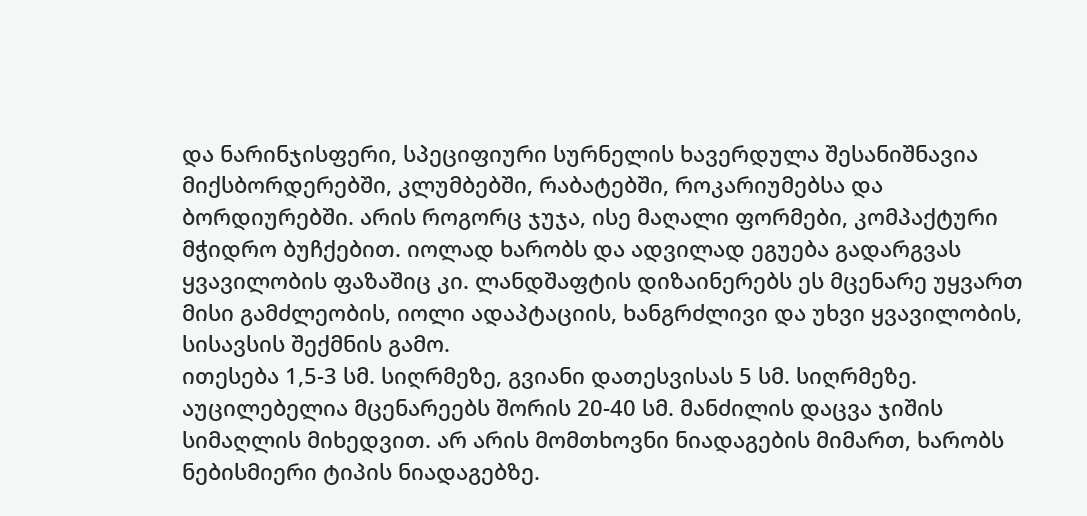და ნარინჯისფერი, სპეციფიური სურნელის ხავერდულა შესანიშნავია მიქსბორდერებში, კლუმბებში, რაბატებში, როკარიუმებსა და ბორდიურებში. არის როგორც ჯუჯა, ისე მაღალი ფორმები, კომპაქტური მჭიდრო ბუჩქებით. იოლად ხარობს და ადვილად ეგუება გადარგვას ყვავილობის ფაზაშიც კი. ლანდშაფტის დიზაინერებს ეს მცენარე უყვართ მისი გამძლეობის, იოლი ადაპტაციის, ხანგრძლივი და უხვი ყვავილობის, სისავსის შექმნის გამო.
ითესება 1,5-3 სმ. სიღრმეზე, გვიანი დათესვისას 5 სმ. სიღრმეზე. აუცილებელია მცენარეებს შორის 20-40 სმ. მანძილის დაცვა ჯიშის სიმაღლის მიხედვით. არ არის მომთხოვნი ნიადაგების მიმართ, ხარობს ნებისმიერი ტიპის ნიადაგებზე.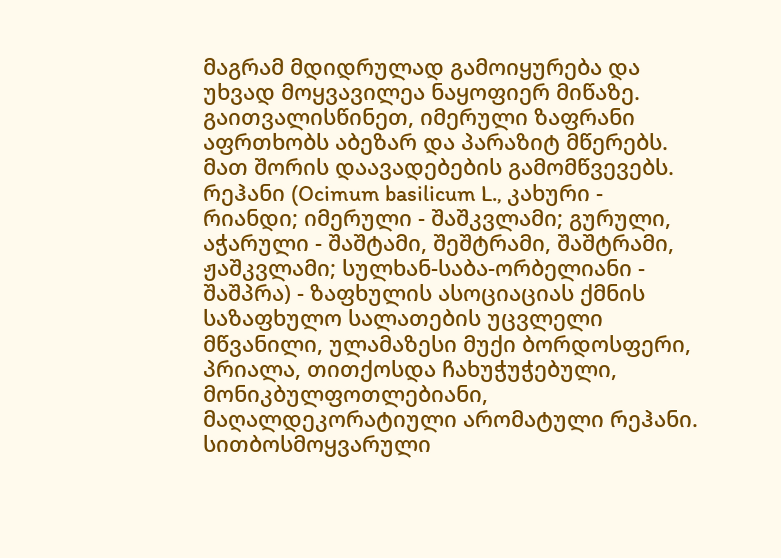მაგრამ მდიდრულად გამოიყურება და უხვად მოყვავილეა ნაყოფიერ მიწაზე.
გაითვალისწინეთ, იმერული ზაფრანი აფრთხობს აბეზარ და პარაზიტ მწერებს. მათ შორის დაავადებების გამომწვევებს.
რეჰანი (Ocimum basilicum L., კახური - რიანდი; იმერული - შაშკვლამი; გურული, აჭარული - შაშტამი, შეშტრამი, შაშტრამი, ჟაშკვლამი; სულხან-საბა-ორბელიანი - შაშპრა) - ზაფხულის ასოციაციას ქმნის საზაფხულო სალათების უცვლელი მწვანილი, ულამაზესი მუქი ბორდოსფერი, პრიალა, თითქოსდა ჩახუჭუჭებული, მონიკბულფოთლებიანი, მაღალდეკორატიული არომატული რეჰანი. სითბოსმოყვარული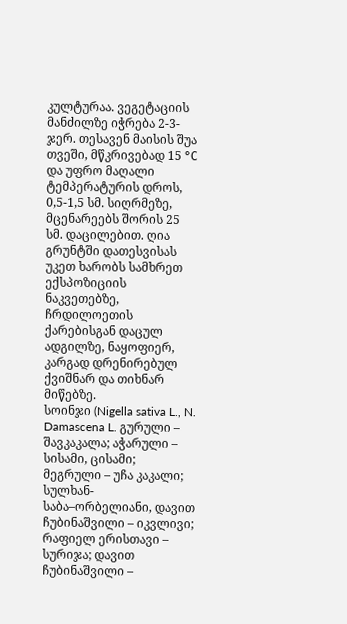კულტურაა. ვეგეტაციის მანძილზე იჭრება 2-3-ჯერ. თესავენ მაისის შუა თვეში, მწკრივებად 15 °С და უფრო მაღალი ტემპერატურის დროს, 0,5-1,5 სმ. სიღრმეზე, მცენარეებს შორის 25 სმ. დაცილებით. ღია გრუნტში დათესვისას უკეთ ხარობს სამხრეთ ექსპოზიციის ნაკვეთებზე, ჩრდილოეთის ქარებისგან დაცულ ადგილზე, ნაყოფიერ, კარგად დრენირებულ ქვიშნარ და თიხნარ მიწებზე.
სოინჯი (Nigella sativa L., N. Damascena L. გურული – შავკაკალა; აჭარული – სისამი, ცისამი;
მეგრული – უჩა კაკალი; სულხან-საბა–ორბელიანი, დავით ჩუბინაშვილი – იკვლივი; რაფიელ ერისთავი – სურიჯა; დავით ჩუბინაშვილი –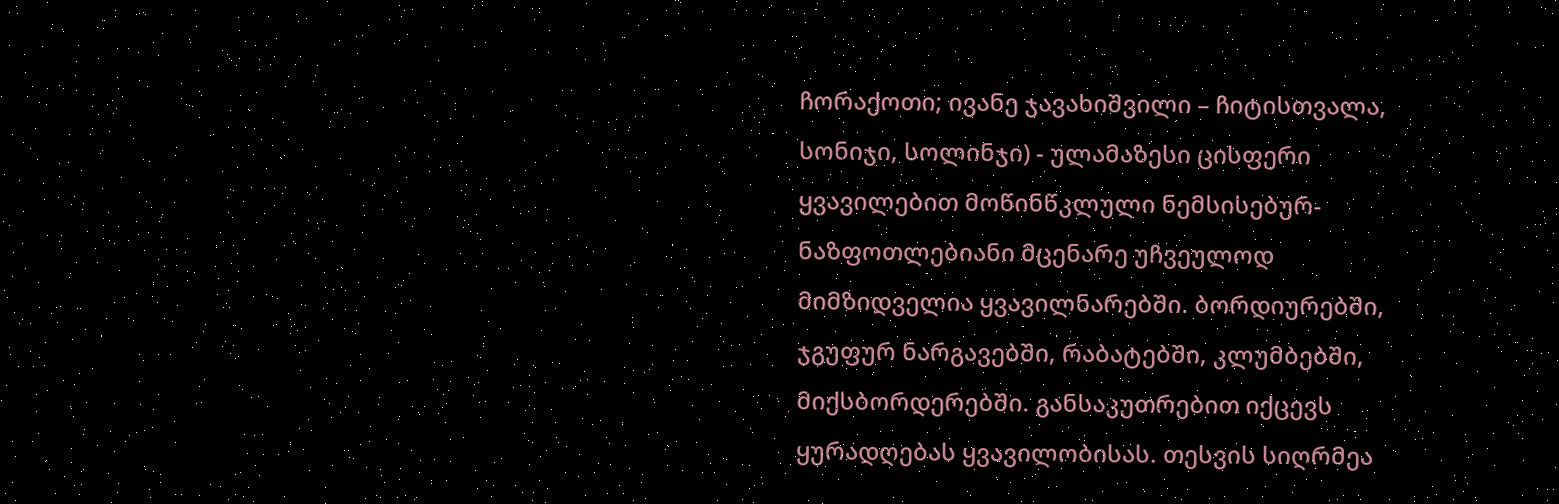ჩორაქოთი; ივანე ჯავახიშვილი – ჩიტისთვალა, სონიჯი, სოლინჯი) - ულამაზესი ცისფერი ყვავილებით მოწინწკლული ნემსისებურ-ნაზფოთლებიანი მცენარე უჩვეულოდ მიმზიდველია ყვავილნარებში. ბორდიურებში, ჯგუფურ ნარგავებში, რაბატებში, კლუმბებში, მიქსბორდერებში. განსაკუთრებით იქცევს ყურადღებას ყვავილობისას. თესვის სიღრმეა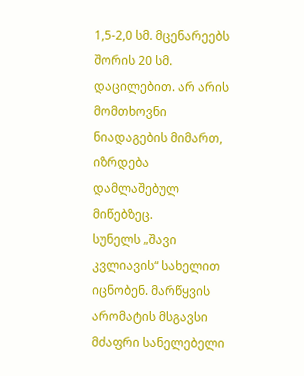1,5-2,0 სმ. მცენარეებს შორის 20 სმ. დაცილებით. არ არის მომთხოვნი ნიადაგების მიმართ, იზრდება დამლაშებულ მიწებზეც.
სუნელს „შავი კვლიავის“ სახელით იცნობენ. მარწყვის არომატის მსგავსი მძაფრი სანელებელი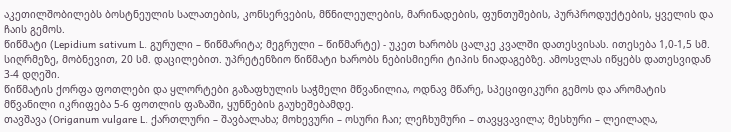აკეთილშობილებს ბოსტნეულის სალათების, კონსერვების, მწნილეულების, მარინადების, ფუნთუშების, პურპროდუქტების, ყველის და ჩაის გემოს.
წიწმატი (Lepidium sativum L. გურული – წიწმარიტა; მეგრული – წიწმარტე) - უკეთ ხარობს ცალკე კვალში დათესვისას. ითესება 1,0-1,5 სმ. სიღრმეზე, მობნევით, 20 სმ. დაცილებით. უპრეტენზიო წიწმატი ხარობს ნებისმიერი ტიპის ნიადაგებზე. ამოსვლას იწყებს დათესვიდან 3-4 დღეში.
წიწმატის ქორფა ფოთლები და ყლორტები გაზაფხულის საჭმელი მწვანილია, ოდნავ მწარე, სპეციფიკური გემოს და არომატის მწვანილი იკრიფება 5-6 ფოთლის ფაზაში, ყუნწების გაუხეშებამდე.
თავშავა (Origanum vulgare L. ქართლური – შავბალახა; მოხევური – ოსური ჩაი; ლეჩხუმური – თავყვავილა; მესხური – ლეილაღა,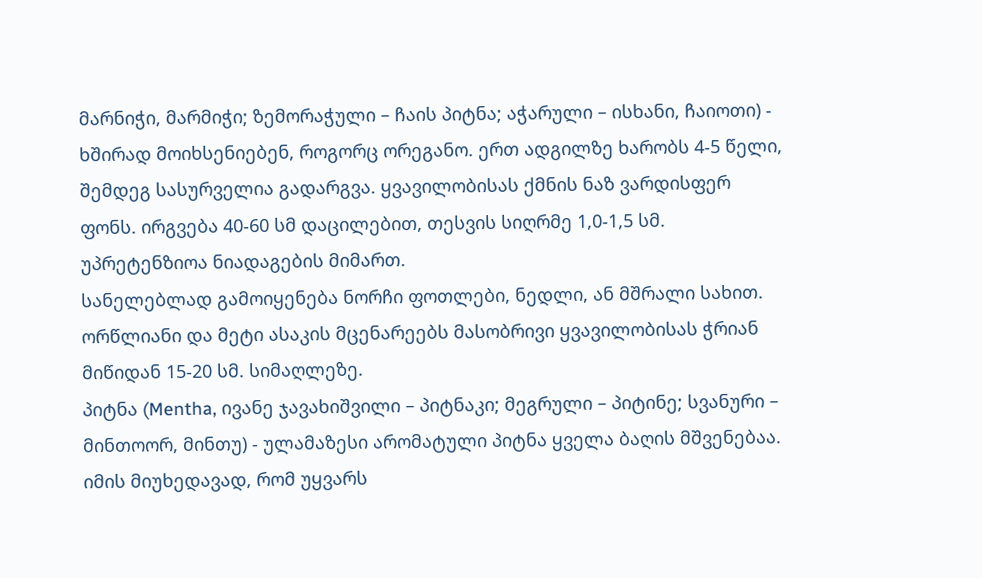მარნიჭი, მარმიჭი; ზემორაჭული – ჩაის პიტნა; აჭარული – ისხანი, ჩაიოთი) - ხშირად მოიხსენიებენ, როგორც ორეგანო. ერთ ადგილზე ხარობს 4-5 წელი, შემდეგ სასურველია გადარგვა. ყვავილობისას ქმნის ნაზ ვარდისფერ ფონს. ირგვება 40-60 სმ დაცილებით, თესვის სიღრმე 1,0-1,5 სმ. უპრეტენზიოა ნიადაგების მიმართ.
სანელებლად გამოიყენება ნორჩი ფოთლები, ნედლი, ან მშრალი სახით. ორწლიანი და მეტი ასაკის მცენარეებს მასობრივი ყვავილობისას ჭრიან მიწიდან 15-20 სმ. სიმაღლეზე.
პიტნა (Mentha, ივანე ჯავახიშვილი – პიტნაკი; მეგრული – პიტინე; სვანური – მინთოორ, მინთუ) - ულამაზესი არომატული პიტნა ყველა ბაღის მშვენებაა. იმის მიუხედავად, რომ უყვარს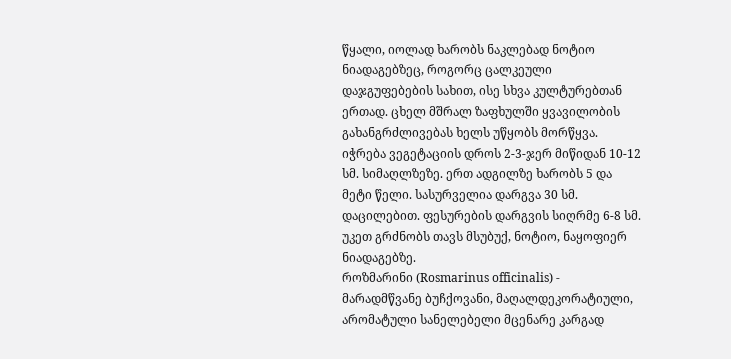წყალი, იოლად ხარობს ნაკლებად ნოტიო ნიადაგებზეც, როგორც ცალკეული დაჯგუფებების სახით, ისე სხვა კულტურებთან ერთად. ცხელ მშრალ ზაფხულში ყვავილობის გახანგრძლივებას ხელს უწყობს მორწყვა. იჭრება ვეგეტაციის დროს 2-3-ჯერ მიწიდან 10-12 სმ. სიმაღლზეზე. ერთ ადგილზე ხარობს 5 და მეტი წელი. სასურველია დარგვა 30 სმ. დაცილებით. ფესურების დარგვის სიღრმე 6-8 სმ. უკეთ გრძნობს თავს მსუბუქ, ნოტიო, ნაყოფიერ ნიადაგებზე.
როზმარინი (Rosmarinus officinalis) - მარადმწვანე ბუჩქოვანი, მაღალდეკორატიული, არომატული სანელებელი მცენარე კარგად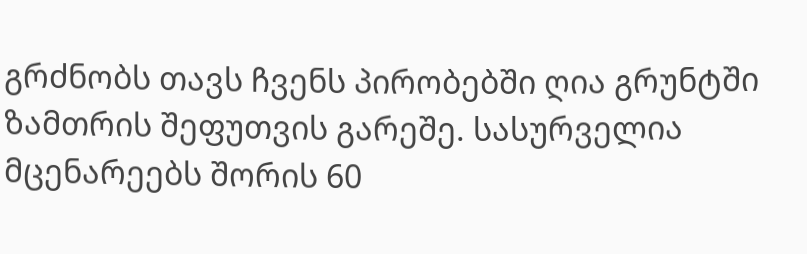გრძნობს თავს ჩვენს პირობებში ღია გრუნტში ზამთრის შეფუთვის გარეშე. სასურველია მცენარეებს შორის 60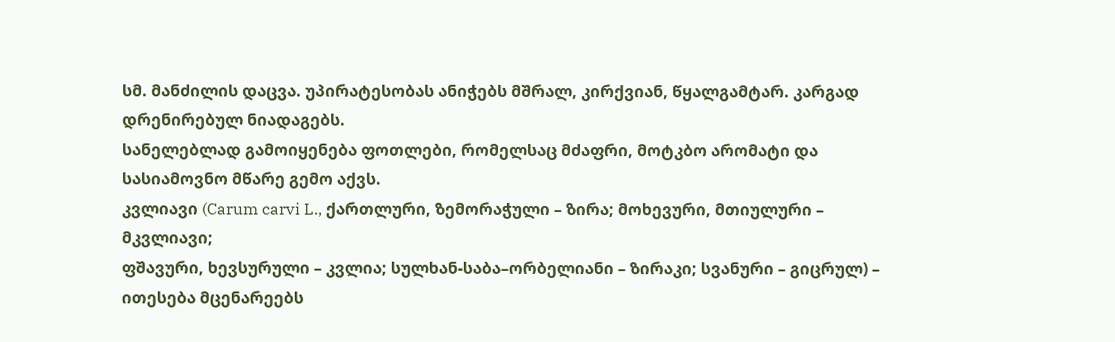სმ. მანძილის დაცვა. უპირატესობას ანიჭებს მშრალ, კირქვიან, წყალგამტარ. კარგად დრენირებულ ნიადაგებს.
სანელებლად გამოიყენება ფოთლები, რომელსაც მძაფრი, მოტკბო არომატი და სასიამოვნო მწარე გემო აქვს.
კვლიავი (Carum carvi L., ქართლური, ზემორაჭული – ზირა; მოხევური, მთიულური – მკვლიავი;
ფშავური, ხევსურული – კვლია; სულხან-საბა–ორბელიანი – ზირაკი; სვანური – გიცრულ) – ითესება მცენარეებს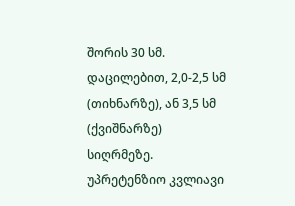შორის 30 სმ. დაცილებით, 2,0-2,5 სმ (თიხნარზე), ან 3,5 სმ (ქვიშნარზე) სიღრმეზე. უპრეტენზიო კვლიავი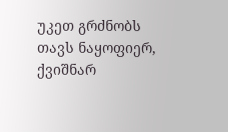უკეთ გრძნობს თავს ნაყოფიერ, ქვიშნარ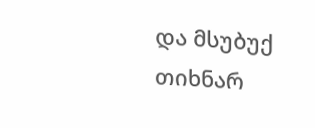და მსუბუქ თიხნარ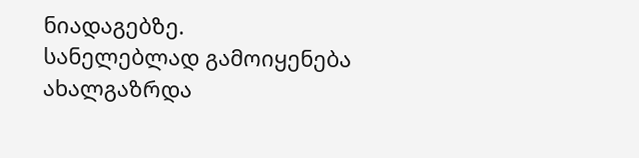ნიადაგებზე.
სანელებლად გამოიყენება ახალგაზრდა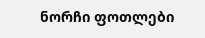ნორჩი ფოთლები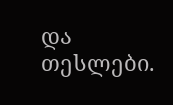და თესლები.